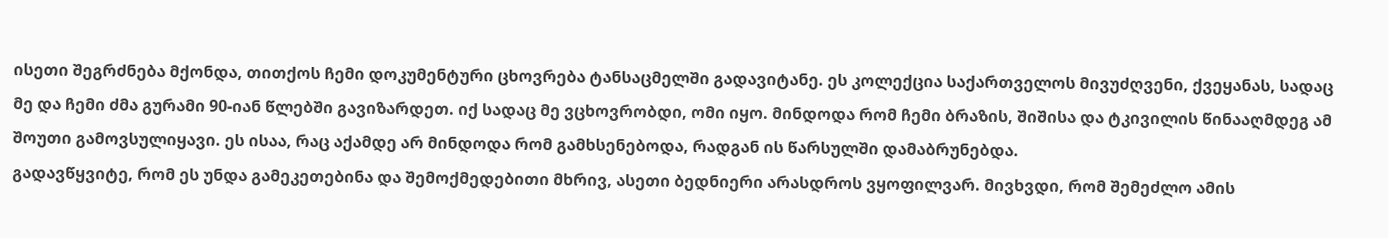ისეთი შეგრძნება მქონდა, თითქოს ჩემი დოკუმენტური ცხოვრება ტანსაცმელში გადავიტანე. ეს კოლექცია საქართველოს მივუძღვენი, ქვეყანას, სადაც მე და ჩემი ძმა გურამი 90-იან წლებში გავიზარდეთ. იქ სადაც მე ვცხოვრობდი, ომი იყო. მინდოდა რომ ჩემი ბრაზის, შიშისა და ტკივილის წინააღმდეგ ამ შოუთი გამოვსულიყავი. ეს ისაა, რაც აქამდე არ მინდოდა რომ გამხსენებოდა, რადგან ის წარსულში დამაბრუნებდა.
გადავწყვიტე, რომ ეს უნდა გამეკეთებინა და შემოქმედებითი მხრივ, ასეთი ბედნიერი არასდროს ვყოფილვარ. მივხვდი, რომ შემეძლო ამის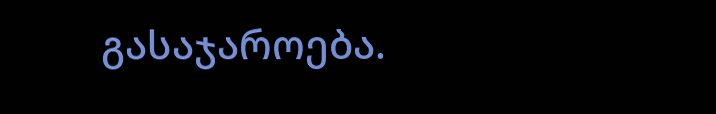გასაჯაროება.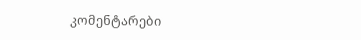კომენტარები